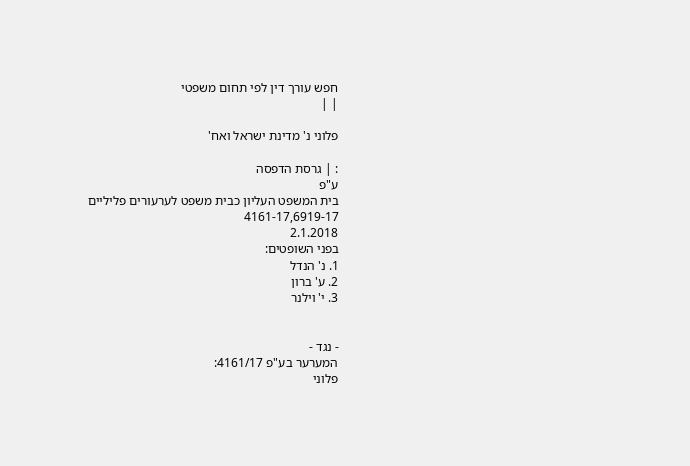חפש עורך דין לפי תחום משפטי
| |

פלוני נ' מדינת ישראל ואח'

: | גרסת הדפסה
ע"פ
בית המשפט העליון כבית משפט לערעורים פליליים
4161-17,6919-17
2.1.2018
בפני השופטים:
1. נ' הנדל
2. ע' ברון
3. י' וילנר


- נגד -
המערער בע"פ 4161/17:
פלוני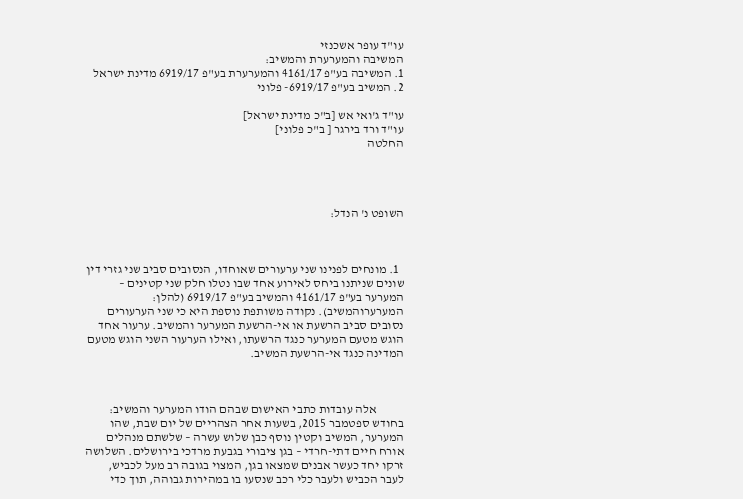עו"ד עופר אשכנזי
המשיבה והמערערת והמשיב:
1. המשיבה בע"פ 4161/17 והמערערת בע"פ 6919/17 מדינת ישראל
2. המשיב בע"פ 6919/17- פלוני

עו"ד ג'ואי אש [ב"כ מדינת ישראל]
עו"ד ורד בירגר [ ב"כ פלוני]
החלטה




השופט נ' הנדל:



  1. מונחים לפנינו שני ערעורים שאוחדו, הנסובים סביב שני גזרי דין שונים שניתנו ביחס לאירוע אחד שבו נטלו חלק שני קטינים – המערער בע"פ 4161/17 והמשיב בע"פ 6919/17 (להלן: המערערוהמשיב). נקודה משותפת נוספת היא כי שני הערעורים נסובים סביב הרשעת או אי-הרשעת המערער והמשיב. ערעור אחד הוגש מטעם המערער כנגד הרשעתו, ואילו הערעור השני הוגש מטעם המדינה כנגד אי-הרשעת המשיב.



           אלה עובדות כתבי האישום שבהם הודו המערער והמשיב: בחודש ספטמבר 2015, בשעות אחר הצהריים של יום שבת, שהו המערער, המשיב וקטין נוסף כבן שלוש עשרה – שלשתם מנהלים אורח חיים דתי-חרדי – בגן ציבורי בגבעת מרדכי בירושלים. השלושה זרקו יחד כעשר אבנים שמצאו בגן, המצוי בגובה רב מעל לכביש, לעבר הכביש ולעבר כלי רכב שנסעו בו במהירות גבוהה, תוך כדי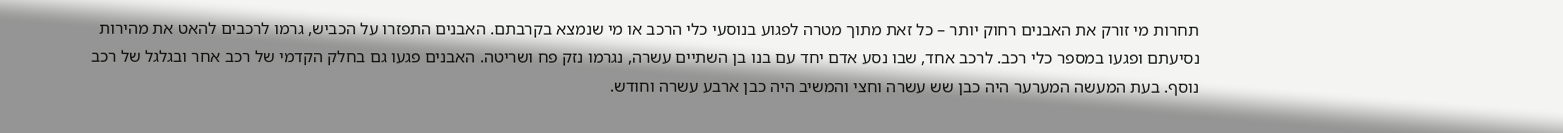תחרות מי זורק את האבנים רחוק יותר – כל זאת מתוך מטרה לפגוע בנוסעי כלי הרכב או מי שנמצא בקרבתם. האבנים התפזרו על הכביש, גרמו לרכבים להאט את מהירות נסיעתם ופגעו במספר כלי רכב. לרכב אחד, שבו נסע אדם יחד עם בנו בן השתיים עשרה, נגרמו נזק פח ושריטה. האבנים פגעו גם בחלק הקדמי של רכב אחר ובגלגל של רכב נוסף. בעת המעשה המערער היה כבן שש עשרה וחצי והמשיב היה כבן ארבע עשרה וחודש.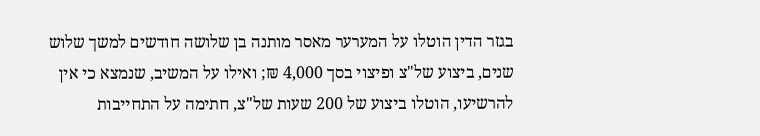בגזר הדין הוטלו על המערער מאסר מותנה בן שלושה חודשים למשך שלוש שנים, ביצוע של"צ ופיצוי בסך 4,000 ₪; ואילו על המשיב, שנמצא כי אין להרשיעו, הוטלו ביצוע של 200 שעות של"צ, חתימה על התחייבות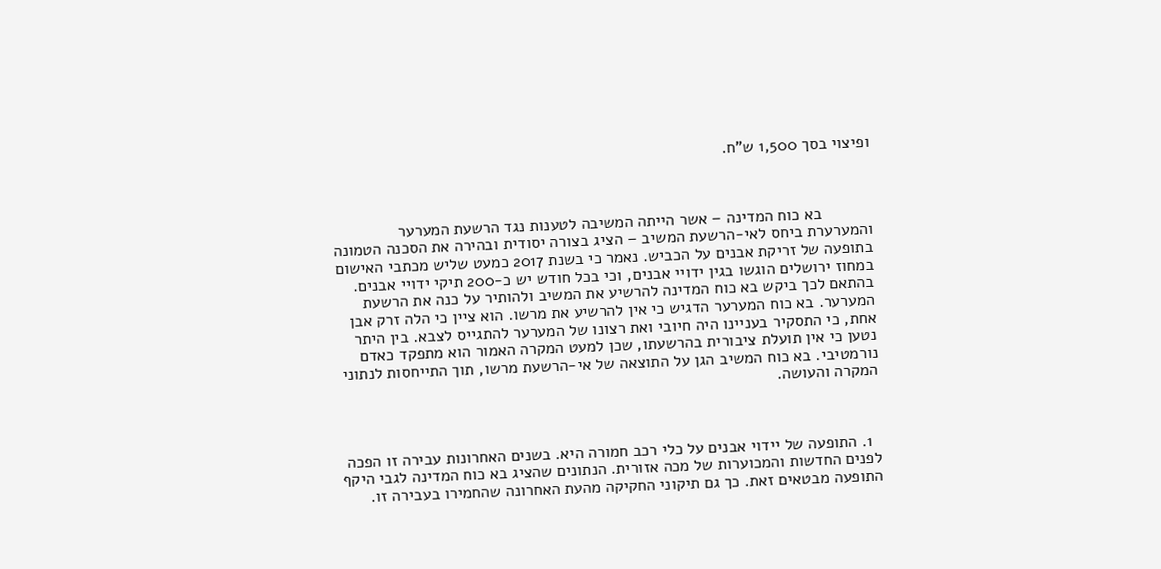ופיצוי בסך 1,500 ש"ח.



           בא כוח המדינה – אשר הייתה המשיבה לטענות נגד הרשעת המערער והמערערת ביחס לאי-הרשעת המשיב – הציג בצורה יסודית ובהירה את הסכנה הטמונה בתופעה של זריקת אבנים על הכביש. נאמר כי בשנת 2017 כמעט שליש מכתבי האישום במחוז ירושלים הוגשו בגין ידויי אבנים, וכי בכל חודש יש כ-200 תיקי ידויי אבנים. בהתאם לכך ביקש בא כוח המדינה להרשיע את המשיב ולהותיר על כנה את הרשעת המערער. בא כוח המערער הדגיש כי אין להרשיע את מרשו. הוא ציין כי הלה זרק אבן אחת, כי התסקיר בעניינו היה חיובי ואת רצונו של המערער להתגייס לצבא. בין היתר נטען כי אין תועלת ציבורית בהרשעתו, שכן למעט המקרה האמור הוא מתפקד כאדם נורמטיבי. בא כוח המשיב הגן על התוצאה של אי-הרשעת מרשו, תוך התייחסות לנתוני המקרה והעושה.



  1. התופעה של יידוי אבנים על כלי רכב חמורה היא. בשנים האחרונות עבירה זו הפכה לפנים החדשות והמכוערות של מכה אזורית. הנתונים שהציג בא כוח המדינה לגבי היקף התופעה מבטאים זאת. כך גם תיקוני החקיקה מהעת האחרונה שהחמירו בעבירה זו.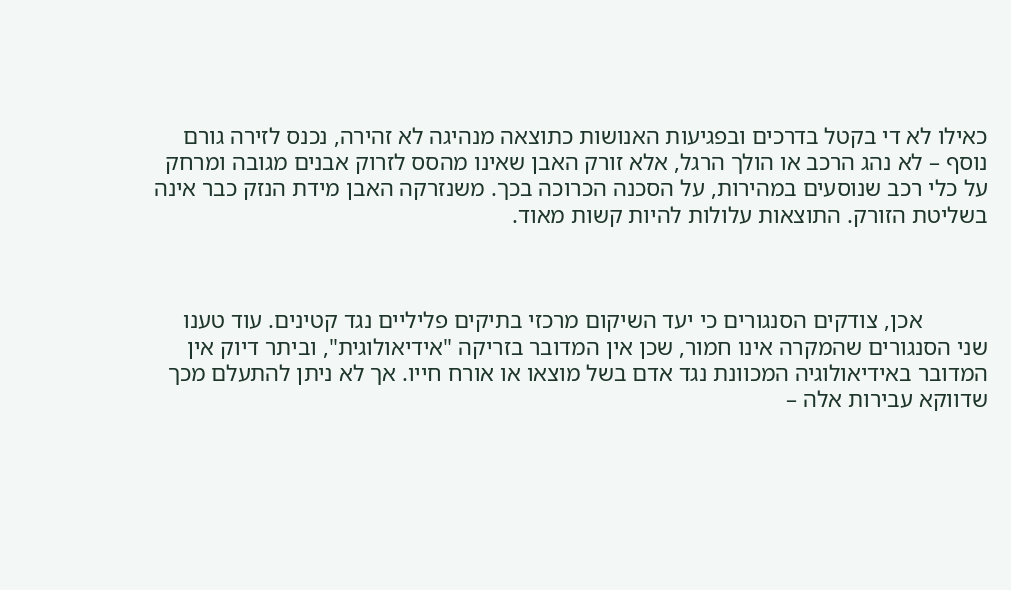כאילו לא די בקטל בדרכים ובפגיעות האנושות כתוצאה מנהיגה לא זהירה, נכנס לזירה גורם נוסף – לא נהג הרכב או הולך הרגל, אלא זורק האבן שאינו מהסס לזרוק אבנים מגובה ומרחק על כלי רכב שנוסעים במהירות, על הסכנה הכרוכה בכך. משנזרקה האבן מידת הנזק כבר אינה בשליטת הזורק. התוצאות עלולות להיות קשות מאוד.



           אכן, צודקים הסנגורים כי יעד השיקום מרכזי בתיקים פליליים נגד קטינים. עוד טענו שני הסנגורים שהמקרה אינו חמור, שכן אין המדובר בזריקה "אידיאולוגית", וביתר דיוק אין המדובר באידיאולוגיה המכוונת נגד אדם בשל מוצאו או אורח חייו. אך לא ניתן להתעלם מכך שדווקא עבירות אלה –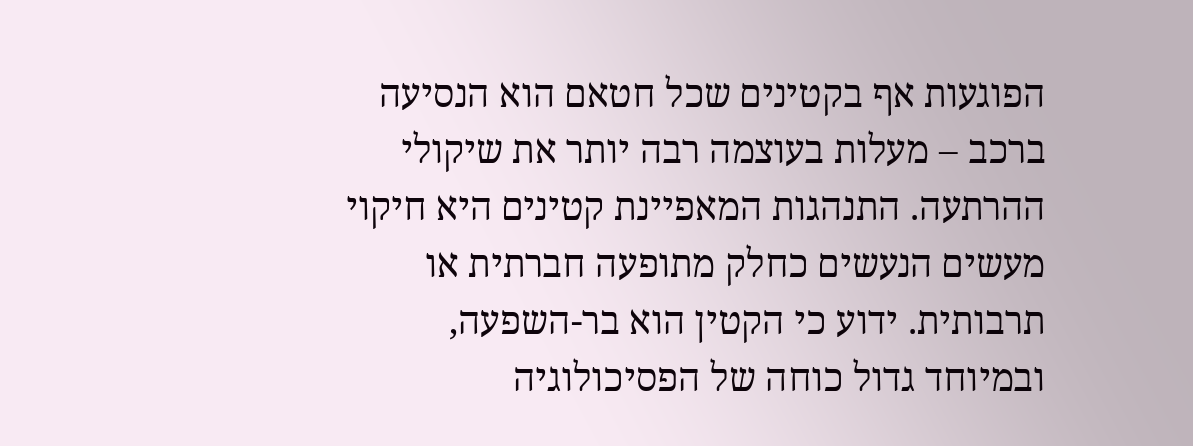הפוגעות אף בקטינים שכל חטאם הוא הנסיעה ברכב – מעלות בעוצמה רבה יותר את שיקולי ההרתעה. התנהגות המאפיינת קטינים היא חיקוי מעשים הנעשים כחלק מתופעה חברתית או תרבותית. ידוע כי הקטין הוא בר-השפעה, ובמיוחד גדול כוחה של הפסיכולוגיה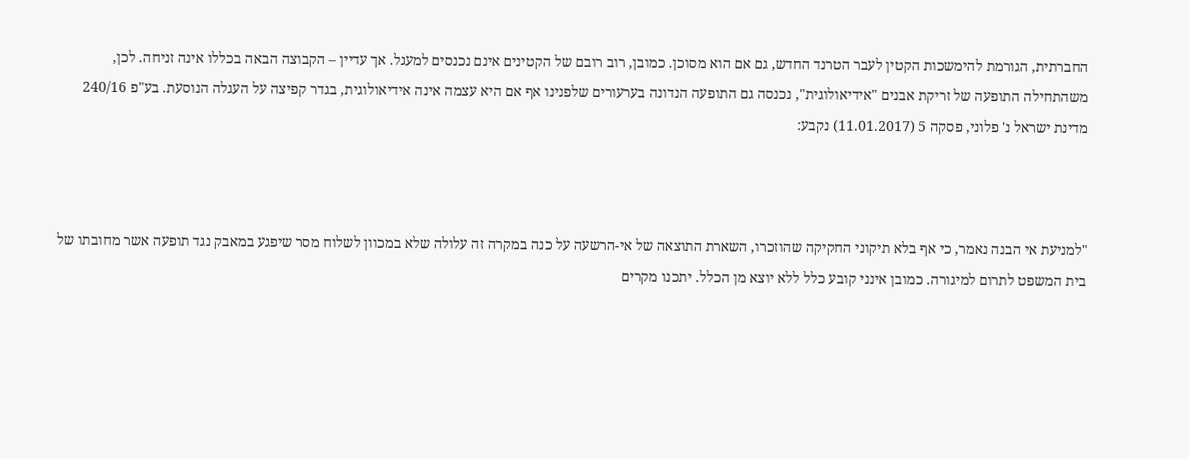החברתית, הגורמת להימשכות הקטין לעבר הטרנד החדש, גם אם הוא מסוכן. כמובן, רוב רובם של הקטינים אינם נכנסים למעגל. אך עדיין – הקבוצה הבאה בכללו אינה זניחה. לכן, משהתחילה התופעה של זריקת אבנים "אידיאולוגית", נכנסה גם התופעה הנדונה בערעורים שלפנינו אף אם היא עצמה אינה אידיאולוגית, בגדר קפיצה על העגלה הנוסעת. בע"פ 240/16 מדינת ישראל נ' פלוני, פסקה 5 (11.01.2017) נקבע:



"למניעת אי הבנה נאמר, כי אף בלא תיקוני החקיקה שהוזכרו, השארת התוצאה של אי-הרשעה על כנה במקרה זה עלולה שלא במכוון לשלוח מסר שיפגע במאבק נגד תופעה אשר מחובתו של בית המשפט לתרום למיגורה. כמובן אינני קובע כלל ללא יוצא מן הכלל. יתכנו מקרים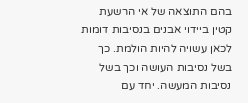בהם התוצאה של אי הרשעת קטין ביידוי אבנים בנסיבות דומות לכאן עשויה להיות הולמת. כך בשל נסיבות העושה וכך בשל נסיבות המעשה. יחד עם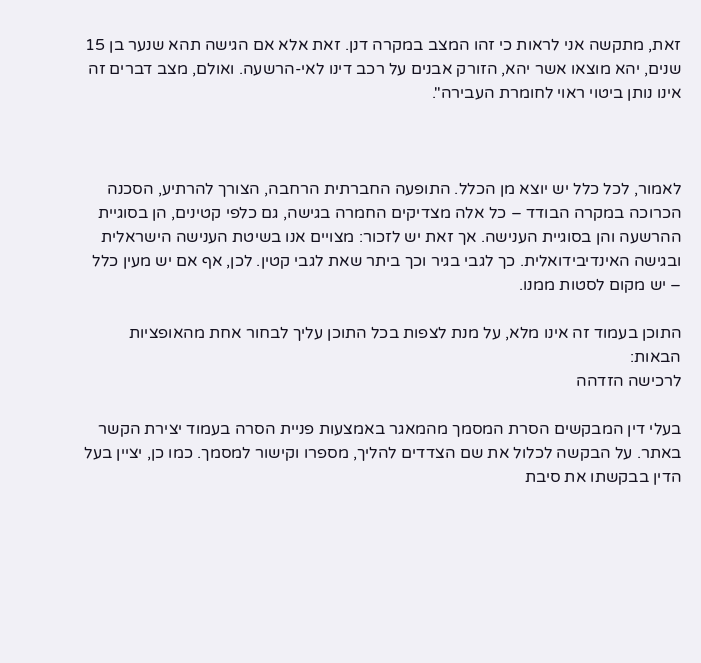זאת, מתקשה אני לראות כי זהו המצב במקרה דנן. זאת אלא אם הגישה תהא שנער בן 15 שנים, יהא מוצאו אשר יהא, הזורק אבנים על רכב דינו לאי-הרשעה. ואולם, מצב דברים זה אינו נותן ביטוי ראוי לחומרת העבירה".



לאמור, לכל כלל יש יוצא מן הכלל. התופעה החברתית הרחבה, הצורך להרתיע, הסכנה הכרוכה במקרה הבודד – כל אלה מצדיקים החמרה בגישה, גם כלפי קטינים, הן בסוגיית ההרשעה והן בסוגיית הענישה. אך זאת יש לזכור: מצויים אנו בשיטת הענישה הישראלית ובגישה האינדיבידואלית. כך לגבי בגיר וכך ביתר שאת לגבי קטין. לכן, אף אם יש מעין כלל – יש מקום לסטות ממנו.

התוכן בעמוד זה אינו מלא, על מנת לצפות בכל התוכן עליך לבחור אחת מהאופציות הבאות:
לרכישה הזדהה

בעלי דין המבקשים הסרת המסמך מהמאגר באמצעות פניית הסרה בעמוד יצירת הקשר באתר. על הבקשה לכלול את שם הצדדים להליך, מספרו וקישור למסמך. כמו כן, יציין בעל הדין בבקשתו את סיבת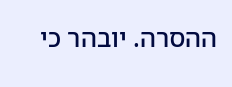ההסרה. יובהר כי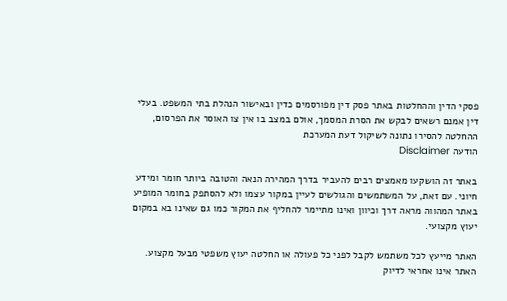פסקי הדין וההחלטות באתר פסק דין מפורסמים כדין ובאישור הנהלת בתי המשפט. בעלי דין אמנם רשאים לבקש את הסרת המסמך, אולם במצב בו אין צו האוסר את הפרסום, ההחלטה להסירו נתונה לשיקול דעת המערכת
הודעה Disclaimer

באתר זה הושקעו מאמצים רבים להעביר בדרך המהירה הנאה והטובה ביותר חומר ומידע חיוני. עם זאת, על המשתמשים והגולשים לעיין במקור עצמו ולא להסתפק בחומר המופיע באתר המהווה מראה דרך וכיוון ואינו מתיימר להחליף את המקור כמו גם שאינו בא במקום יעוץ מקצועי.

האתר מייעץ לכל משתמש לקבל לפני כל פעולה או החלטה יעוץ משפטי מבעל מקצוע. האתר אינו אחראי לדיוק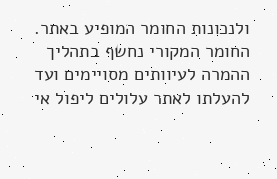ולנכונות החומר המופיע באתר. החומר המקורי נחשף בתהליך ההמרה לעיוותים מסויימים ועד להעלתו לאתר עלולים ליפול אי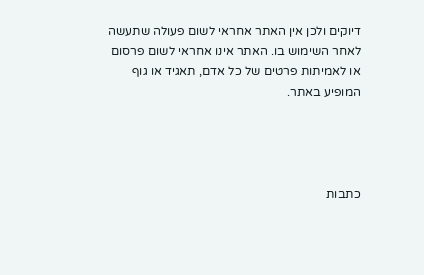דיוקים ולכן אין האתר אחראי לשום פעולה שתעשה לאחר השימוש בו. האתר אינו אחראי לשום פרסום או לאמיתות פרטים של כל אדם, תאגיד או גוף המופיע באתר.




כתבות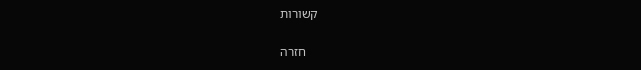קשורות

    חזרה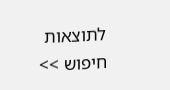לתוצאות חיפוש >>